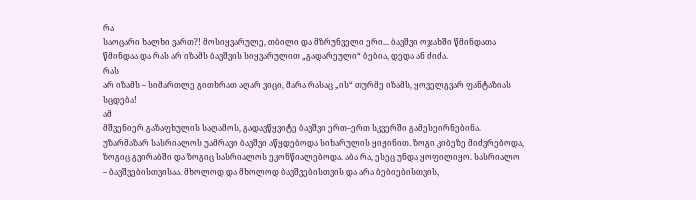რა
საოცარი ხალხი ვართ?! მოსიყვარულე, თბილი და მზრუნველი ერი... ბავშვი ოჯახში წმინდათა
წმინდაა და რას არ იზამს ბავშვის სიყვარულით „გადარეული“ ბებია, დედა ან ძიძა.
რას
არ იზამს – სიმართლე გითხრათ აღარ ვიცი, მარა რასაც „ის“ თურმე იზამს, ყოველგვარ ფანტაზიას
სცდება!
ამ
მშვენიერ გაზაფხულის საღამოს, გადავწყვიტე ბავშვი ერთ–ერთ სკვერში გამესეირნებინა.
უზარმაზარ სასრიალოს უამრავი ბავშვი აწყდებოდა სიხარულის ყიჟინით. ზოგი კიბეზე მიძვრებოდა,
ზოგიც გვირაბში და ზოგიც სასრიალოს ეკონწიალებოდა. აბა რა, ესეც უნდა ყოფილიყო. სასრიალო
– ბავშვებისთვისაა. მხოლოდ და მხოლოდ ბავშვებისთვის და არა ბებიებისთვის,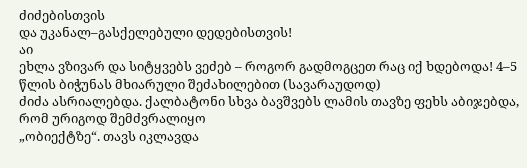ძიძებისთვის
და უკანალ–გასქელებული დედებისთვის!
აი
ეხლა ვზივარ და სიტყვებს ვეძებ – როგორ გადმოგცეთ რაც იქ ხდებოდა! 4–5 წლის ბიჭუნას მხიარული შეძახილებით (სავარაუდოდ)
ძიძა ასრიალებდა. ქალბატონი სხვა ბავშვებს ლამის თავზე ფეხს აბიჯებდა, რომ ურიგოდ შემძვრალიყო
„ობიექტზე“. თავს იკლავდა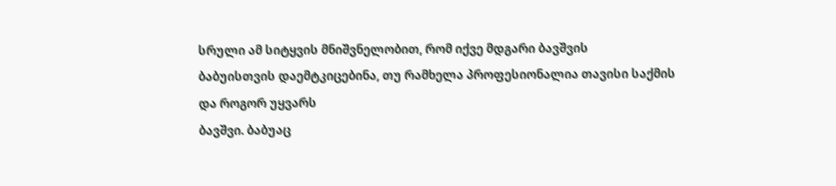სრული ამ სიტყვის მნიშვნელობით, რომ იქვე მდგარი ბავშვის
ბაბუისთვის დაემტკიცებინა, თუ რამხელა პროფესიონალია თავისი საქმის და როგორ უყვარს
ბავშვი. ბაბუაც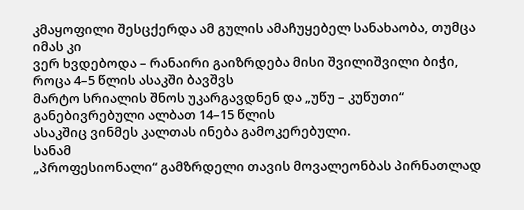კმაყოფილი შესცქერდა ამ გულის ამაჩუყებელ სანახაობა, თუმცა იმას კი
ვერ ხვდებოდა – რანაირი გაიზრდება მისი შვილიშვილი ბიჭი, როცა 4–5 წლის ასაკში ბავშვს
მარტო სრიალის შნოს უკარგავდნენ და „უწუ – კუწუთი“ განებივრებული ალბათ 14–15 წლის
ასაკშიც ვინმეს კალთას ინება გამოკერებული.
სანამ
„პროფესიონალი“ გამზრდელი თავის მოვალეონბას პირნათლად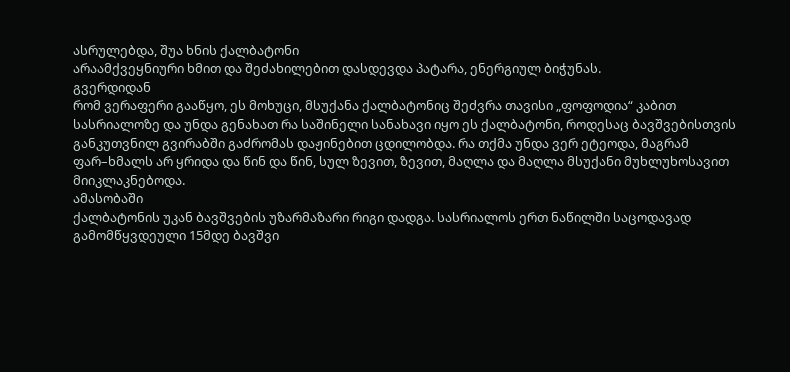ასრულებდა, შუა ხნის ქალბატონი
არაამქვეყნიური ხმით და შეძახილებით დასდევდა პატარა, ენერგიულ ბიჭუნას.
გვერდიდან
რომ ვერაფერი გააწყო, ეს მოხუცი, მსუქანა ქალბატონიც შეძვრა თავისი „ფოფოდია“ კაბით
სასრიალოზე და უნდა გენახათ რა საშინელი სანახავი იყო ეს ქალბატონი, როდესაც ბავშვებისთვის
განკუთვნილ გვირაბში გაძრომას დაჟინებით ცდილობდა. რა თქმა უნდა ვერ ეტეოდა, მაგრამ
ფარ–ხმალს არ ყრიდა და წინ და წინ, სულ ზევით, ზევით, მაღლა და მაღლა მსუქანი მუხლუხოსავით
მიიკლაკნებოდა.
ამასობაში
ქალბატონის უკან ბავშვების უზარმაზარი რიგი დადგა. სასრიალოს ერთ ნაწილში საცოდავად
გამომწყვდეული 15მდე ბავშვი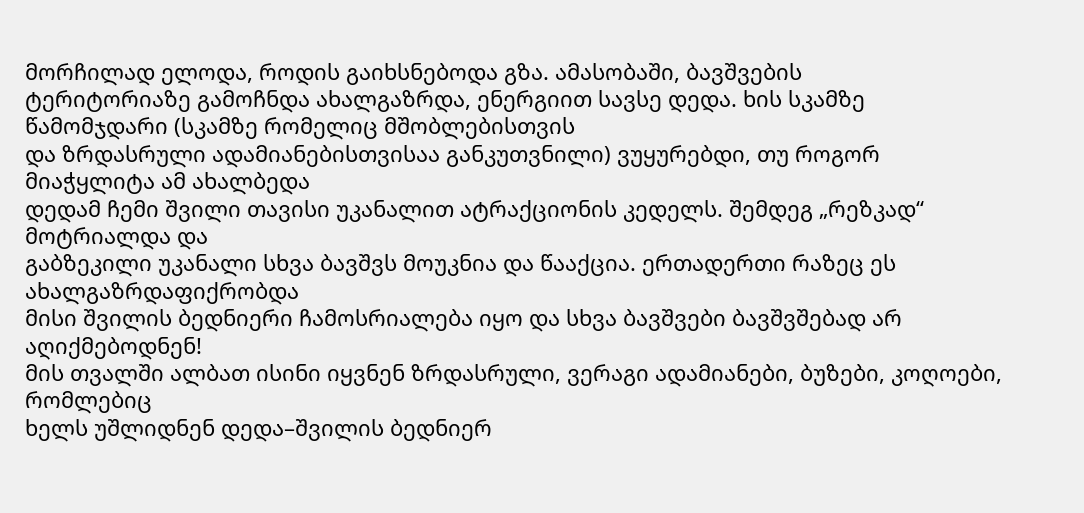მორჩილად ელოდა, როდის გაიხსნებოდა გზა. ამასობაში, ბავშვების
ტერიტორიაზე გამოჩნდა ახალგაზრდა, ენერგიით სავსე დედა. ხის სკამზე წამომჯდარი (სკამზე რომელიც მშობლებისთვის
და ზრდასრული ადამიანებისთვისაა განკუთვნილი) ვუყურებდი, თუ როგორ მიაჭყლიტა ამ ახალბედა
დედამ ჩემი შვილი თავისი უკანალით ატრაქციონის კედელს. შემდეგ „რეზკად“ მოტრიალდა და
გაბზეკილი უკანალი სხვა ბავშვს მოუკნია და წააქცია. ერთადერთი რაზეც ეს ახალგაზრდაფიქრობდა
მისი შვილის ბედნიერი ჩამოსრიალება იყო და სხვა ბავშვები ბავშვშებად არ აღიქმებოდნენ!
მის თვალში ალბათ ისინი იყვნენ ზრდასრული, ვერაგი ადამიანები, ბუზები, კოღოები, რომლებიც
ხელს უშლიდნენ დედა–შვილის ბედნიერ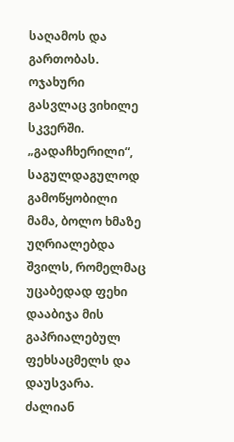საღამოს და გართობას.
ოჯახური
გასვლაც ვიხილე სკვერში. „გადაჩხერილი“, საგულდაგულოდ გამოწყობილი მამა, ბოლო ხმაზე
უღრიალებდა შვილს, რომელმაც უცაბედად ფეხი დააბიჯა მის გაპრიალებულ ფეხსაცმელს და დაუსვარა.
ძალიან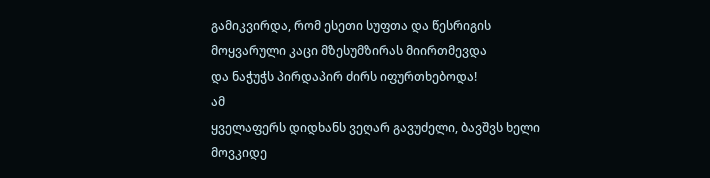გამიკვირდა, რომ ესეთი სუფთა და წესრიგის მოყვარული კაცი მზესუმზირას მიირთმევდა
და ნაჭუჭს პირდაპირ ძირს იფურთხებოდა!
ამ
ყველაფერს დიდხანს ვეღარ გავუძელი, ბავშვს ხელი მოვკიდე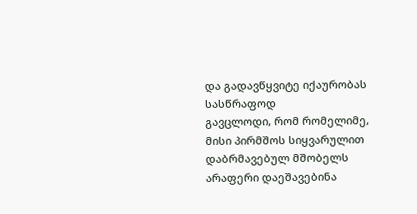და გადავწყვიტე იქაურობას სასწრაფოდ
გავცლოდი, რომ რომელიმე, მისი პირმშოს სიყვარულით დაბრმავებულ მშობელს არაფერი დაეშავებინა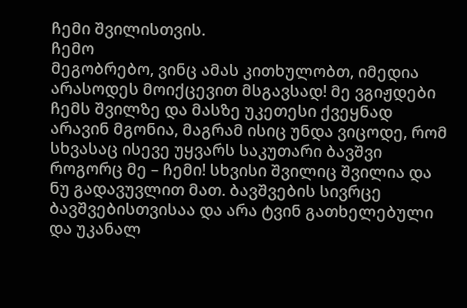ჩემი შვილისთვის.
ჩემო
მეგობრებო, ვინც ამას კითხულობთ, იმედია არასოდეს მოიქცევით მსგავსად! მე ვგიჟდები
ჩემს შვილზე და მასზე უკეთესი ქვეყნად არავინ მგონია, მაგრამ ისიც უნდა ვიცოდე, რომ
სხვასაც ისევე უყვარს საკუთარი ბავშვი როგორც მე – ჩემი! სხვისი შვილიც შვილია და ნუ გადავუვლით მათ. ბავშვების სივრცე
ბავშვებისთვისაა და არა ტვინ გათხელებული და უკანალ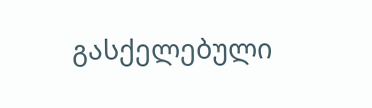გასქელებული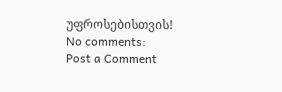უფროსებისთვის!
No comments:
Post a Comment